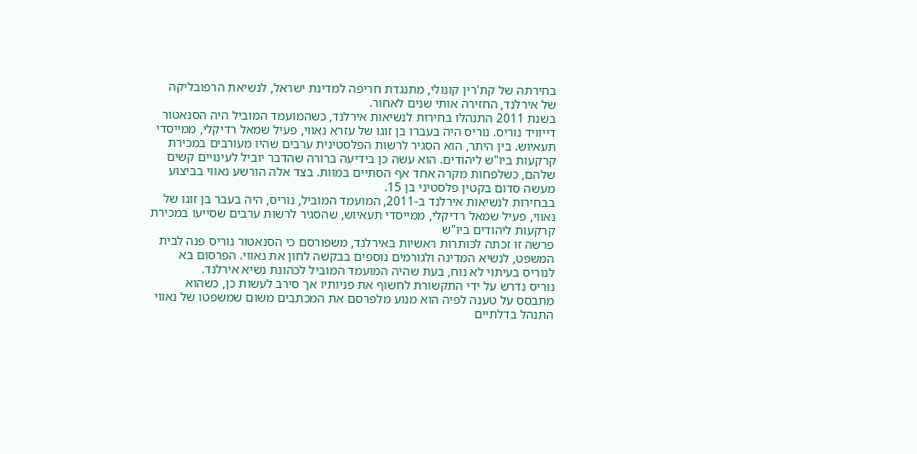בחירתה של קת'רין קונולי, מתנגדת חריפה למדינת ישראל, לנשיאת הרפובליקה של אירלנד, החזירה אותי שנים לאחור.
בשנת 2011 התנהלו בחירות לנשיאות אירלנד, כשהמועמד המוביל היה הסנאטור דייוויד נוריס. נוריס היה בעברו בן זוגו של עזרא נאווי, פעיל שמאל רדיקלי, ממייסדי תעאיוש. בין היתר, הוא הסגיר לרשות הפלסטינית ערבים שהיו מעורבים במכירת קרקעות ביו"ש ליהודים. הוא עשה כן בידיעה ברורה שהדבר יוביל לעינויים קשים שלהם, כשלפחות מקרה אחד אף הסתיים במוות. בצד אלה הורשע נאווי בביצוע מעשה סדום בקטין פלסטיני בן 15.
בבחירות לנשיאות אירלנד ב-2011, המועמד המוביל, נוריס, היה בעבר בן זוגו של נאווי, פעיל שמאל רדיקלי, ממייסדי תעאיוש, שהסגיר לרשות ערבים שסייעו במכירת קרקעות ליהודים ביו"ש
פרשה זו זכתה לכותרות ראשיות באירלנד, משפורסם כי הסנאטור נוריס פנה לבית המשפט, לנשיא המדינה ולגורמים נוספים בבקשה לחון את נאווי. הפרסום בא לנוריס בעיתוי לא נוח, בעת שהיה המועמד המוביל לכהונת נשיא אירלנד.
נוריס נדרש על ידי התקשורת לחשוף את פניותיו אך סירב לעשות כן, כשהוא מתבסס על טענה לפיה הוא מנוע מלפרסם את המכתבים משום שמשפטו של נאווי התנהל בדלתיים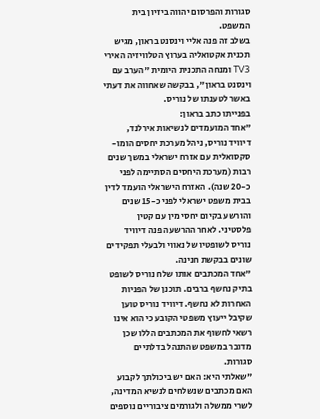סגורות והפרסום יהווה ביזיון בית המשפט.
בשלב זה פנה אליי וינסנט בראון, מגיש תכנית אקטואליה בערוץ הטלוויזיה האירי TV3 ומנחה התכנית היומית "הערב עם וינסנט בראון", בבקשה שאחווה את דעתי באשר לטענתו של נוריס.
בפנייתו כתב בראון:
"אחד המועמדים לנשיאות אירלנד, דיוויד נוריס, ניהל מערכת יחסים הומו-סקסואלית עם אזרח ישראלי במשך שנים רבות (מערכת היחסים הסתיימה לפני כ-20 שנה). האזרח הישראלי הועמד לדין בבית משפט ישראלי לפני כ-15 שנים והורשע בקיום יחסי מין עם קטין פלסטיני. לאחר ההרשעה פנה דיוויד נוריס לשופטיו של נאווי ולבעלי תפקידים שונים בבקשת חנינה.
"אחד המכתבים אותו שלח נוריס לשופט בתיק נחשף ברבים. תוכנן של הפניות האחרות לא נחשף. דיוויד נוריס טוען שקיבל ייעוץ משפטי הקובע כי הוא אינו רשאי לחשוף את המכתבים הללו שכן מדובר במשפט שהתנהל בדלתיים סגורות.
"שאלתי היא: האם יש ביכולתך לקבוע האם מכתבים שנשלחים לנשיא המדינה, לשרי ממשלה ולגורמים ציבוריים נוספים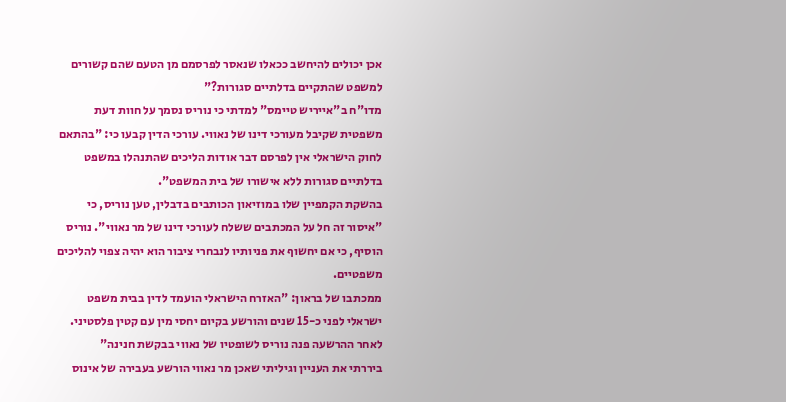אכן יכולים להיחשב ככאלו שנאסר לפרסמם מן הטעם שהם קשורים למשפט שהתקיים בדלתיים סגורות?"
מדו"ח ב"אייריש טיימס" למדתי כי נוריס נסמך על חוות דעת משפטית שקיבל מעורכי דינו של נאווי. עורכי הדין קבעו כי: "בהתאם לחוק הישראלי אין לפרסם דבר אודות הליכים שהתנהלו במשפט בדלתיים סגורות ללא אישורו של בית המשפט".
בהשקת הקמפיין שלו במוזיאון הכותבים בדבלין, טען נוריס, כי "איסור זה חל על המכתבים ששלח לעורכי דינו של מר נאווי". נוריס הוסיף, כי אם יחשוף את פניותיו לנבחרי ציבור הוא יהיה צפוי להליכים משפטיים.
ממכתבו של בראון: "האזרח הישראלי הועמד לדין בבית משפט ישראלי לפני כ-15 שנים והורשע בקיום יחסי מין עם קטין פלסטיני. לאחר ההרשעה פנה נוריס לשופטיו של נאווי בבקשת חנינה"
ביררתי את העניין וגיליתי שאכן מר נאווי הורשע בעבירה של אינוס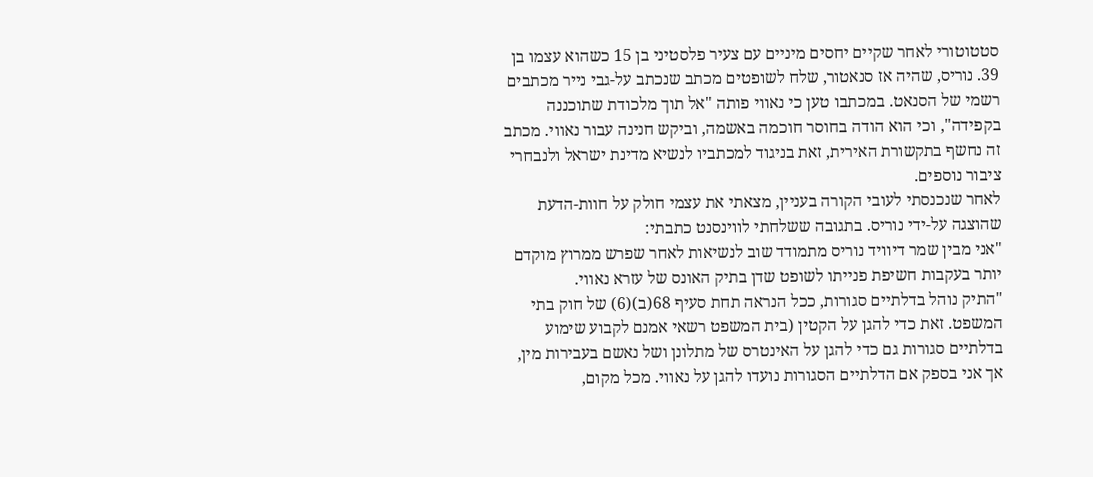סטטוטורי לאחר שקיים יחסים מיניים עם צעיר פלסטיני בן 15 כשהוא עצמו בן 39. נוריס, שהיה אז סנאטור, שלח לשופטים מכתב שנכתב על-גבי נייר מכתבים רשמי של הסנאט. במכתבו טען כי נאווי פותה "אל תוך מלכודת שתוכננה בקפידה", וכי הוא הודה בחוסר חוכמה באשמה, וביקש חנינה עבור נאווי. מכתב זה נחשף בתקשורת האירית, זאת בניגוד למכתביו לנשיא מדינת ישראל ולנבחרי ציבור נוספים.
לאחר שנכנסתי לעובי הקורה בעניין, מצאתי את עצמי חולק על חוות-הדעת שהוצגה על-ידי נוריס. בתגובה ששלחתי לווינסנט כתבתי:
"אני מבין שמר דיוויד נוריס מתמודד שוב לנשיאות לאחר שפרש ממרוץ מוקדם יותר בעקבות חשיפת פנייתו לשופט שדן בתיק האונס של עזרא נאווי.
"התיק נוהל בדלתיים סגורות, ככל הנראה תחת סעיף 68(ב)(6) של חוק בתי המשפט. זאת כדי להגן על הקטין (בית המשפט רשאי אמנם לקבוע שימוע בדלתיים סגורות גם כדי להגן על האינטרס של מתלונן ושל נאשם בעבירות מין, אך אני בספק אם הדלתיים הסגורות נועדו להגן על נאווי. מכל מקום,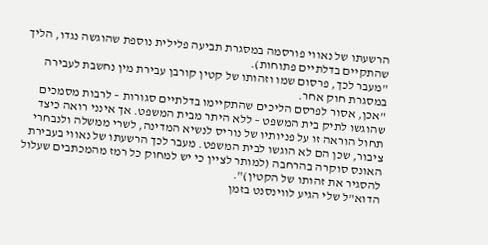הרשעתו של נאווי פורסמה במסגרת תביעה פלילית נוספת שהוגשה נגדו, הליך שהתקיים בדלתיים פתוחות).
"מעבר לכך, פרסום שמו וזהותו של קטין קורבן עבירת מין נחשבת לעבירה במסגרת חוק אחר.
"אכן, אסור לפרסם הליכים שהתקיימו בדלתיים סגורות – לרבות מסמכים שהוגשו לתיק בית המשפט – ללא היתר מבית המשפט. אך אינני רואה כיצד תחול הוראה זו על פניותיו של נוריס לנשיא המדינה, לשרי ממשלה ולנבחרי ציבור, שכן הם לא הוגשו לבית המשפט. מעבר לכך הרשעתו של נאווי בעבירת האונס סוקרה בהרחבה (למותר לציין כי יש למחוק כל רמז מהמכתבים שעלול להסגיר את זהותו של הקטין)".
הדוא"ל שלי הגיע לווינסנט בזמן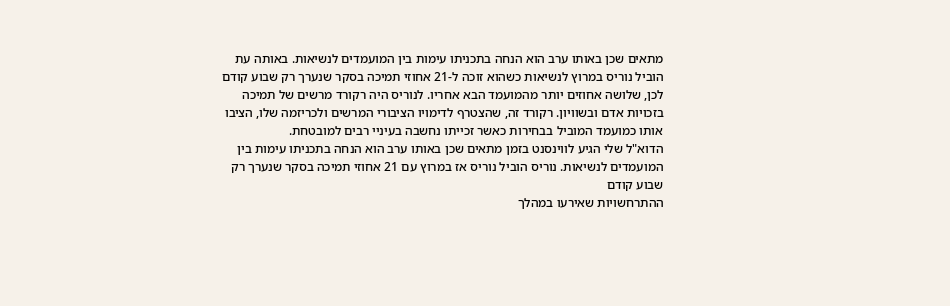מתאים שכן באותו ערב הוא הנחה בתכניתו עימות בין המועמדים לנשיאות. באותה עת הוביל נוריס במרוץ לנשיאות כשהוא זוכה ל-21 אחוזי תמיכה בסקר שנערך רק שבוע קודם לכן, שלושה אחוזים יותר מהמועמד הבא אחריו. לנוריס היה רקורד מרשים של תמיכה בזכויות אדם ובשוויון. רקורד זה, שהצטרף לדימויו הציבורי המרשים ולכריזמה שלו, הציבו אותו כמועמד המוביל בבחירות כאשר זכייתו נחשבה בעיניי רבים למובטחת.
הדוא"ל שלי הגיע לווינסנט בזמן מתאים שכן באותו ערב הוא הנחה בתכניתו עימות בין המועמדים לנשיאות. נוריס הוביל נוריס אז במרוץ עם 21 אחוזי תמיכה בסקר שנערך רק שבוע קודם
ההתרחשויות שאירעו במהלך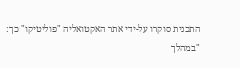התכנית סוקרו על-ידי אתר האקטואליה "פוליטיקו" כך:
"במהלך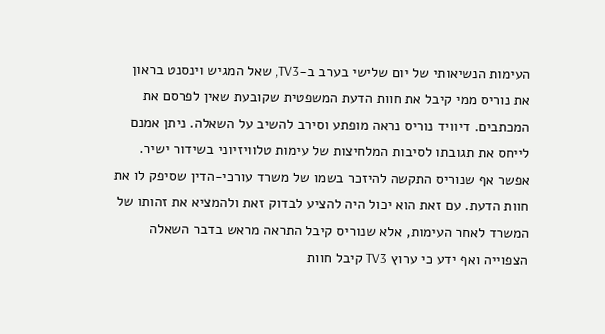העימות הנשיאותי של יום שלישי בערב ב-TV3, שאל המגיש וינסנט בראון את נוריס ממי קיבל את חוות הדעת המשפטית שקובעת שאין לפרסם את המכתבים. דיוויד נוריס נראה מופתע וסירב להשיב על השאלה. ניתן אמנם לייחס את תגובתו לסיבות המלחיצות של עימות טלוויזיוני בשידור ישיר. אפשר אף שנוריס התקשה להיזכר בשמו של משרד עורכי-הדין שסיפק לו את חוות הדעת. עם זאת הוא יכול היה להציע לבדוק זאת ולהמציא את זהותו של המשרד לאחר העימות, אלא שנוריס קיבל התראה מראש בדבר השאלה הצפוייה ואף ידע כי ערוץ TV3 קיבל חוות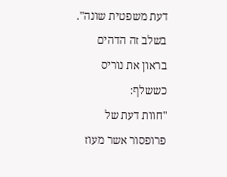דעת משפטית שונה".
בשלב זה הדהים בראון את נוריס כששלף:
"חוות דעת של פרופסור אשר מעוז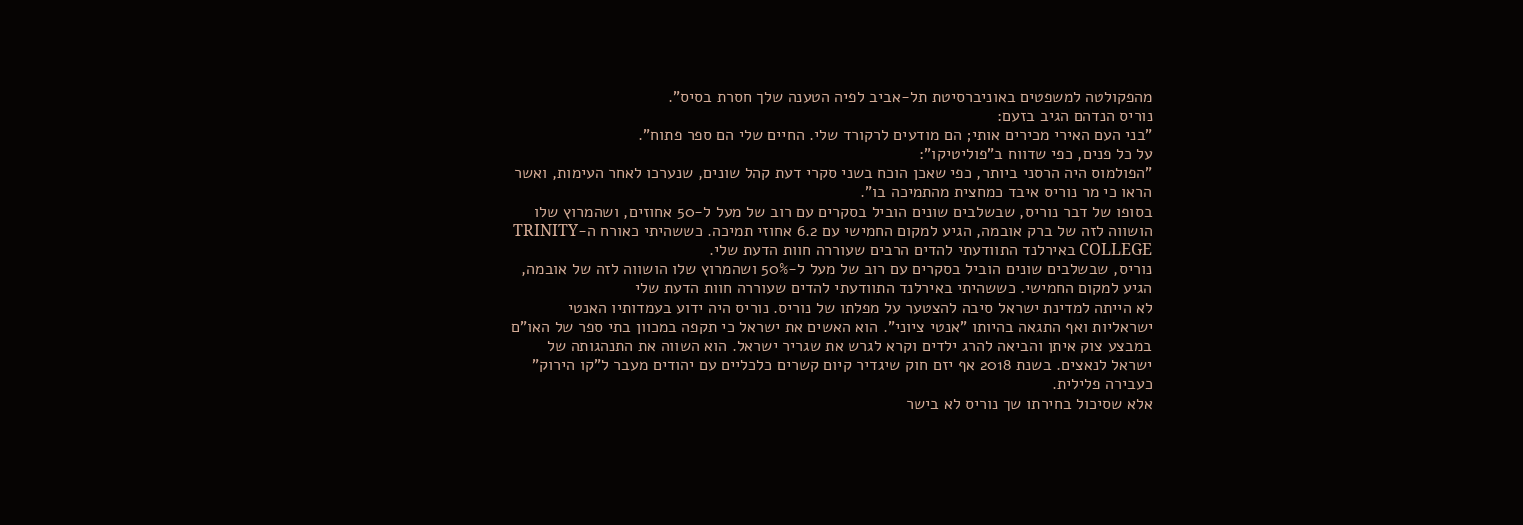מהפקולטה למשפטים באוניברסיטת תל-אביב לפיה הטענה שלך חסרת בסיס".
נוריס הנדהם הגיב בזעם:
"בני העם האירי מכירים אותי; הם מודעים לרקורד שלי. החיים שלי הם ספר פתוח".
על כל פנים, כפי שדווח ב"פוליטיקו":
"הפולמוס היה הרסני ביותר, כפי שאכן הוכח בשני סקרי דעת קהל שונים, שנערכו לאחר העימות, ואשר הראו כי מר נוריס איבד כמחצית מהתמיכה בו".
בסופו של דבר נוריס, שבשלבים שונים הוביל בסקרים עם רוב של מעל ל-50 אחוזים, ושהמרוץ שלו הושווה לזה של ברק אובמה, הגיע למקום החמישי עם 6.2 אחוזי תמיכה. כששהיתי כאורח ה-TRINITY COLLEGE באירלנד התוודעתי להדים הרבים שעוררה חוות הדעת שלי.
נוריס, שבשלבים שונים הוביל בסקרים עם רוב של מעל ל-50% ושהמרוץ שלו הושווה לזה של אובמה, הגיע למקום החמישי. כששהיתי באירלנד התוודעתי להדים שעוררה חוות הדעת שלי
לא הייתה למדינת ישראל סיבה להצטער על מפלתו של נוריס. נוריס היה ידוע בעמדותיו האנטי ישראליות ואף התגאה בהיותו "אנטי ציוני". הוא האשים את ישראל כי תקפה במכוון בתי ספר של האו"ם במבצע צוק איתן והביאה להרג ילדים וקרא לגרש את שגריר ישראל. הוא השווה את התנהגותה של ישראל לנאצים. בשנת 2018 אף יזם חוק שיגדיר קיום קשרים כלכליים עם יהודים מעבר ל"קו הירוק" כעבירה פלילית.
אלא שסיכול בחירתו שך נוריס לא בישר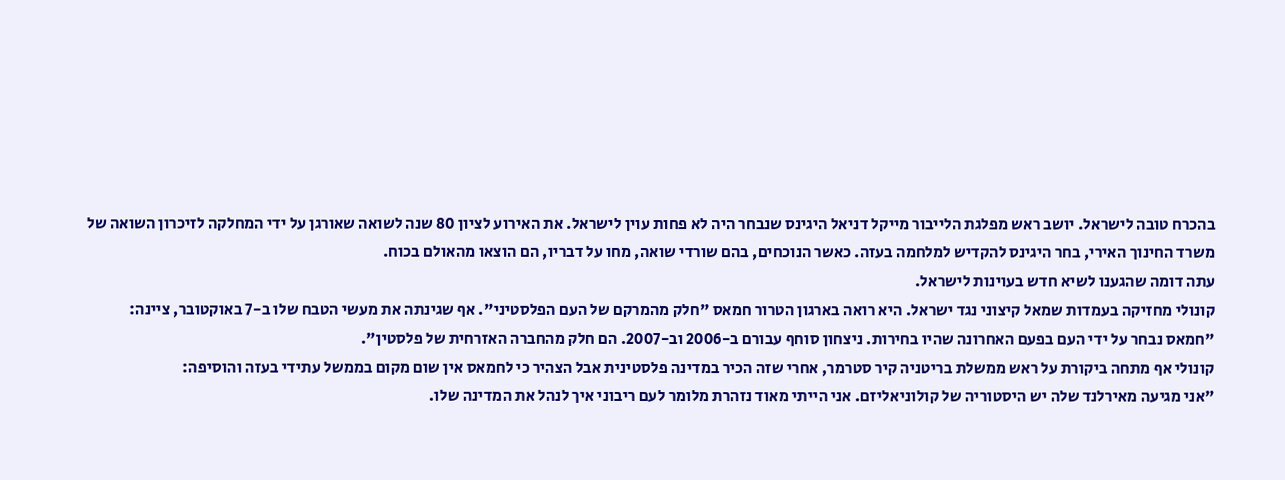בהכרח טובה לישראל. יושב ראש מפלגת הלייבור מייקל דניאל היגינס שנבחר היה לא פחות עוין לישראל. את האירוע לציון 80 שנה לשואה שאורגן על ידי המחלקה לזיכרון השואה של משרד החינוך האירי, בחר היגינס להקדיש למלחמה בעזה. כאשר הנוכחים, בהם שורדי שואה, מחו על דבריו, הם הוצאו מהאולם בכוח.
עתה דומה שהגענו לשיא חדש בעוינות לישראל.
קונולי מחזיקה בעמדות שמאל קיצוני נגד ישראל. היא רואה בארגון הטרור חמאס "חלק מהמרקם של העם הפלסטיני". אף שגינתה את מעשי הטבח שלו ב-7 באוקטובר, ציינה:
"חמאס נבחר על ידי העם בפעם האחרונה שהיו בחירות. ניצחון סוחף עבורם ב-2006 וב-2007. הם חלק מהחברה האזרחית של פלסטין".
קונולי אף מתחה ביקורת על ראש ממשלת בריטניה קיר סטרמר, אחרי שזה הכיר במדינה פלסטינית אבל הצהיר כי לחמאס אין שום מקום בממשל עתידי בעזה והוסיפה:
"אני מגיעה מאירלנד שלה יש היסטוריה של קולוניאליזם. אני הייתי מאוד נזהרת מלומר לעם ריבוני איך לנהל את המדינה שלו.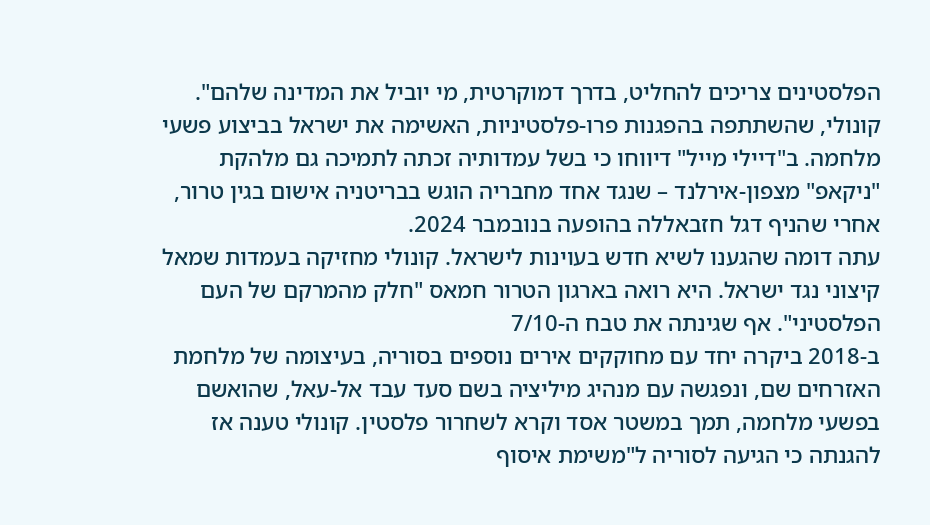הפלסטינים צריכים להחליט, בדרך דמוקרטית, מי יוביל את המדינה שלהם".
קונולי, שהשתתפה בהפגנות פרו-פלסטיניות, האשימה את ישראל בביצוע פשעי מלחמה. ב"דיילי מייל" דיווחו כי בשל עמדותיה זכתה לתמיכה גם מלהקת "ניקאפ" מצפון-אירלנד – שנגד אחד מחבריה הוגש בבריטניה אישום בגין טרור, אחרי שהניף דגל חזבאללה בהופעה בנובמבר 2024.
עתה דומה שהגענו לשיא חדש בעוינות לישראל. קונולי מחזיקה בעמדות שמאל קיצוני נגד ישראל. היא רואה בארגון הטרור חמאס "חלק מהמרקם של העם הפלסטיני". אף שגינתה את טבח ה-7/10
ב-2018 ביקרה יחד עם מחוקקים אירים נוספים בסוריה, בעיצומה של מלחמת האזרחים שם, ונפגשה עם מנהיג מיליציה בשם סעד עבד אל-עאל, שהואשם בפשעי מלחמה, תמך במשטר אסד וקרא לשחרור פלסטין. קונולי טענה אז להגנתה כי הגיעה לסוריה ל"משימת איסוף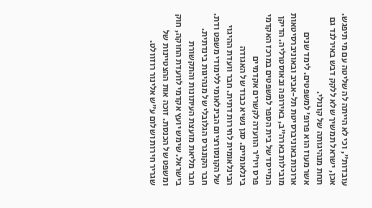עובדות", וכי לא הייתה לה שליטה עם מי תיפגש.
אכן, ישראל תמשיך שלא ללקק דבש באירלנד גם תחת מנהיגותה של קונולי.
אשר מעוז הוא פרופ' למשפטים. לימד שנים ארוכות באוניברסיטת תל-אביב ובאוניברסיטאות מובילות בארה"ב, באירופה ובאוסטרליה. הדיקן המייסד של בית הספר למשפטים במרכז האקדמי פרס ויו"ר הוועדה לקשרים אקדמיים בינלאומיים. סגן נשיא כבוד של האגודה הבינלאומית לחירות דתית. חבר וועדת ההיגוי של הקונסורציום הבינלאומי ללימודי משפט ודת. חבר הקונגרס הגלובלי של מנהיגות בינדתית. חבר מליאת מועצת העיתונות והתקשורת בישראל. שימש יועץ אקדמי לוועדת החוקה, חוק ומשפט של הכנסת. זוכה אות ההצטיינות של שגריר חירות ושלום ע"ש אלינור רוזוולט.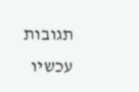תגובות עכשיו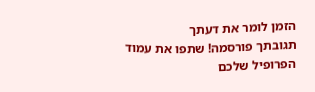הזמן לומר את דעתך
תגובתך פורסמה! שתפו את עמוד הפרופיל שלכם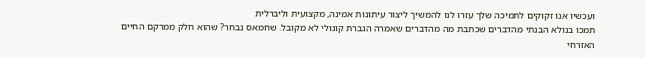ועכשיו אנו זקוקים לתמיכה שלך עזרו לנו להמשיך ליצור עיתונות אמינה, מקצועית וליברלית
תמכו בנולא הבנתי מהדברים שכתבת מה מהדברים שאמרה הגברת קונולי לא מקובל. שחמאס נבחר? שהוא חלק ממרקם החיים האזרחי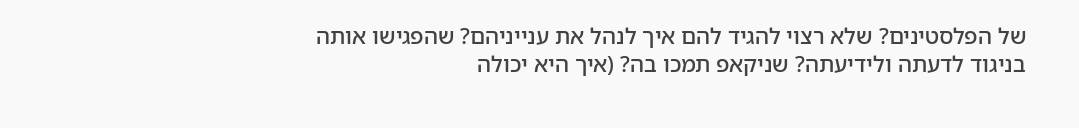של הפלסטינים? שלא רצוי להגיד להם איך לנהל את ענייניהם? שהפגישו אותה בניגוד לדעתה ולידיעתה? שניקאפ תמכו בה? (איך היא יכולה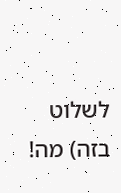לשלוט בזה) מה!